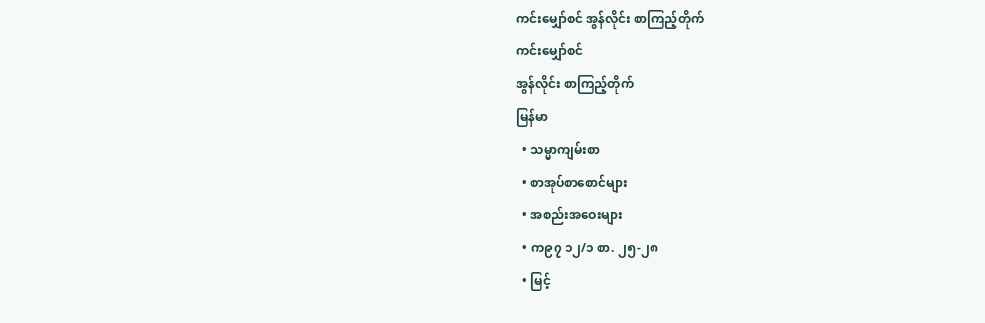ကင်းမျှော်စင် အွန်လိုင်း စာကြည့်တိုက်
ကင်းမျှော်စင်
အွန်လိုင်း စာကြည့်တိုက်
မြန်မာ
  • သမ္မာကျမ်းစာ
  • စာအုပ်စာစောင်များ
  • အစည်းအဝေးများ
  • က၉၇ ၁၂/၁ စာ. ၂၅-၂၈
  • မြင့်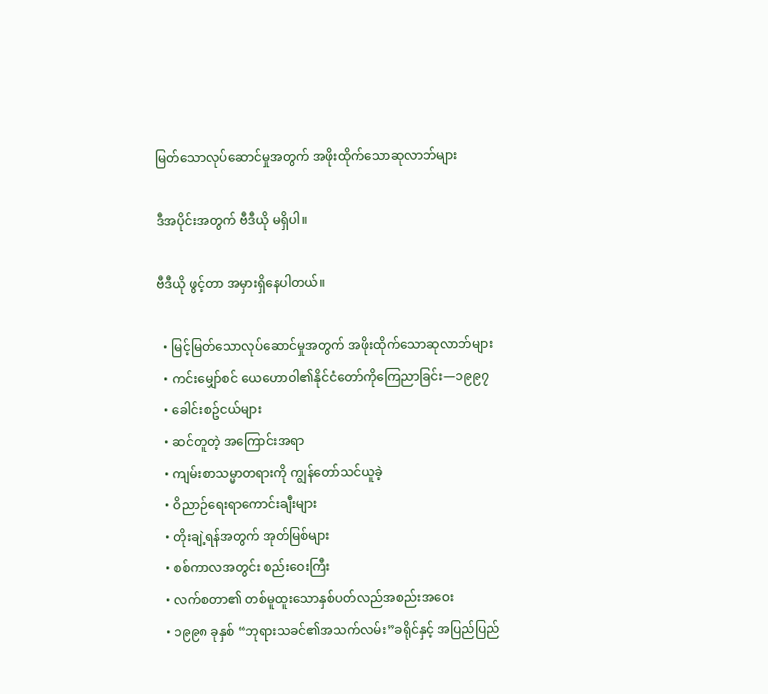မြတ်သောလုပ်ဆောင်မှုအတွက် အဖိုးထိုက်သောဆုလာဘ်များ

ဒီအပိုင်းအတွက် ဗီဒီယို မရှိပါ။

ဗီဒီယို ဖွင့်တာ အမှားရှိနေပါတယ်။

  • မြင့်မြတ်သောလုပ်ဆောင်မှုအတွက် အဖိုးထိုက်သောဆုလာဘ်များ
  • ကင်းမျှော်စင် ယေဟောဝါ၏နိုင်ငံတော်ကိုကြေညာခြင်း—၁၉၉၇
  • ခေါင်းစဥ်ငယ်များ
  • ဆင်တူတဲ့ အကြောင်းအရာ
  • ကျမ်းစာသမ္မာတရားကို ကျွန်တော်သင်ယူခဲ့
  • ဝိညာဉ်ရေးရာကောင်းချီးများ
  • တိုးချဲ့ရန်အတွက် အုတ်မြစ်များ
  • စစ်ကာလအတွင်း စည်းဝေးကြီး
  • လက်စတာ၏ တစ်မူထူးသောနှစ်ပတ်လည်အစည်းအဝေး
  • ၁၉၉၈ ခုနှစ် “ဘုရားသခင်၏အသက်လမ်း”ခရိုင်နှင့် အပြည်ပြည်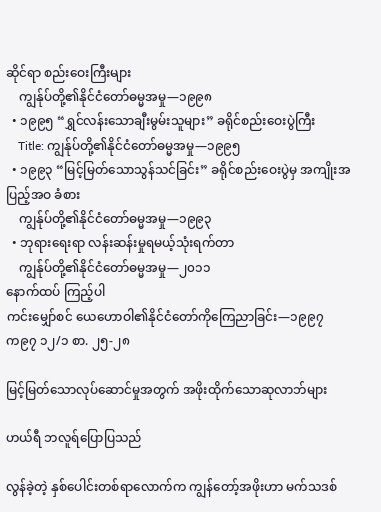ဆိုင်ရာ စည်းဝေးကြီးများ
    ကျွန်ုပ်တို့၏နိုင်ငံတော်ဓမ္မအမှု—၁၉၉၈
  • ၁၉၉၅ “ရွှင်လန်းသောချီးမွမ်းသူများ” ခရိုင်စည်းဝေးပွဲကြီး
    Title: ကျွန်ုပ်တို့၏နိုင်ငံတော်ဓမ္မအမှု—၁၉၉၅
  • ၁၉၉၃ “မြင့်မြတ်သောသွန်သင်ခြင်း” ခရိုင်စည်းဝေးပွဲမှ အကျိုးအပြည့်အဝ ခံစား
    ကျွန်ုပ်တို့၏နိုင်ငံတော်ဓမ္မအမှု—၁၉၉၃
  • ဘုရားရေးရာ လန်းဆန်းမှုရမယ့်သုံးရက်တာ
    ကျွန်ုပ်တို့၏နိုင်ငံတော်ဓမ္မအမှု—၂၀၁၁
နောက်ထပ် ကြည့်ပါ
ကင်းမျှော်စင် ယေဟောဝါ၏နိုင်ငံတော်ကိုကြေညာခြင်း—၁၉၉၇
က၉၇ ၁၂/၁ စာ. ၂၅-၂၈

မြင့်မြတ်သောလုပ်ဆောင်မှုအတွက် အဖိုးထိုက်သောဆုလာဘ်များ

ဟယ်ရီ ဘလူရ်ပြောပြသည်

လွန်ခဲ့တဲ့ နှစ်ပေါင်းတစ်ရာလောက်က ကျွန်တော့်အဖိုးဟာ မက်သဒစ်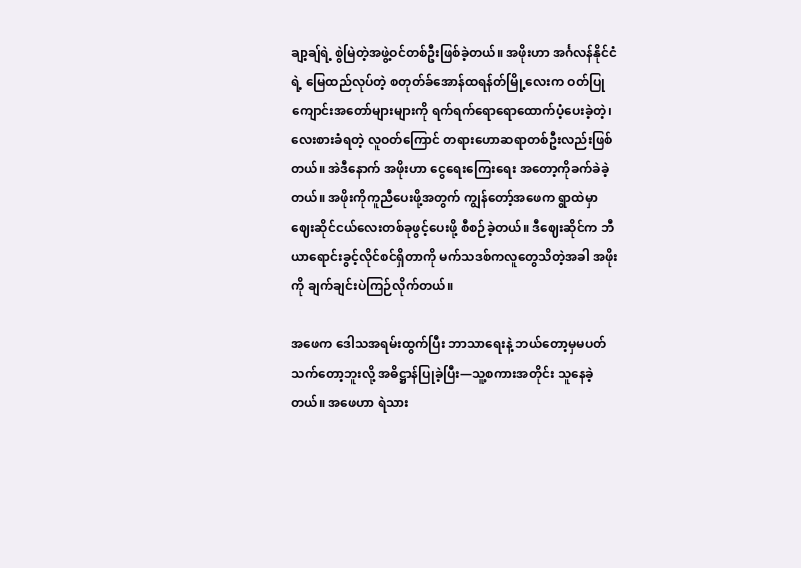ချာ့ချ်ရဲ့ စွဲမြဲတဲ့အဖွဲ့ဝင်တစ်ဦးဖြစ်ခဲ့တယ်။ အဖိုးဟာ အင်္ဂလန်နိုင်ငံရဲ့ မြေထည်လုပ်တဲ့ စတုတ်ခ်အောန်ထရန်တ်မြို့လေးက ဝတ်ပြုကျောင်းအတော်များများကို ရက်ရက်ရောရောထောက်ပံ့ပေးခဲ့တဲ့၊ လေးစားခံရတဲ့ လူဝတ်ကြောင် တရားဟောဆရာတစ်ဦးလည်းဖြစ်တယ်။ အဲဒီနောက် အဖိုးဟာ ငွေရေးကြေးရေး အတော့ကိုခက်ခဲခဲ့တယ်။ အဖိုးကိုကူညီပေးဖို့အတွက် ကျွန်တော့်အဖေက ရွာထဲမှာ ဈေးဆိုင်ငယ်လေးတစ်ခုဖွင့်ပေးဖို့ စီစဉ်ခဲ့တယ်။ ဒီဈေးဆိုင်က ဘီယာရောင်းခွင့်လိုင်စင်ရှိတာကို မက်သဒစ်ကလူတွေသိတဲ့အခါ အဖိုးကို ချက်ချင်းပဲကြဉ်လိုက်တယ်။

အဖေက ဒေါသအရမ်းထွက်ပြီး ဘာသာရေးနဲ့ ဘယ်တော့မှမပတ်သက်တော့ဘူးလို့ အဓိဋ္ဌာန်ပြုခဲ့ပြီး—သူ့စကားအတိုင်း သူနေခဲ့တယ်။ အဖေဟာ ရဲသား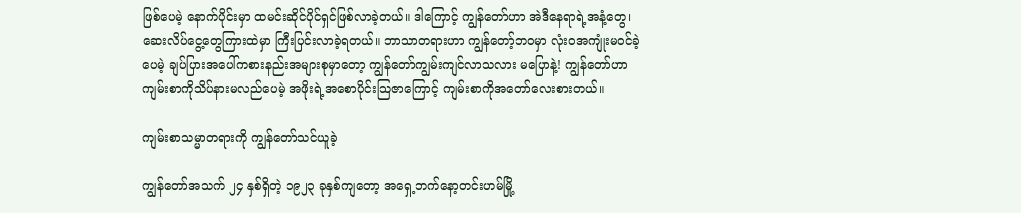ဖြစ်ပေမဲ့ နောက်ပိုင်းမှာ ထမင်းဆိုင်ပိုင်ရှင်ဖြစ်လာခဲ့တယ်။ ဒါကြောင့် ကျွန်တော်ဟာ အဲဒီနေရာရဲ့အနံ့တွေ၊ ဆေးလိပ်ငွေ့တွေကြားထဲမှာ ကြီးပြင်းလာခဲ့ရတယ်။ ဘာသာတရားဟာ ကျွန်တော့်ဘဝမှာ လုံးဝအကျုံးမဝင်ခဲ့ပေမဲ့ ချပ်ပြားအပေါ်ကစားနည်းအများစုမှာတော့ ကျွန်တော်ကျွမ်းကျင်လာသလား မပြောနဲ့! ကျွန်တော်ဟာ ကျမ်းစာကိုသိပ်နားမလည်ပေမဲ့ အဖိုးရဲ့အစောပိုင်းသြဇာကြောင့် ကျမ်းစာကိုအတော်လေးစားတယ်။

ကျမ်းစာသမ္မာတရားကို ကျွန်တော်သင်ယူခဲ့

ကျွန်တော်အသက် ၂၄ နှစ်ရှိတဲ့ ၁၉၂၃ ခုနှစ်ကျတော့ အရှေ့ဘက်နော့တင်းဟမ်မြို့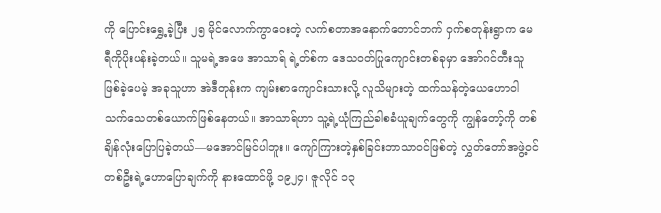ကို ပြောင်းရွှေ့ခဲ့ပြီး ၂၅ မိုင်လောက်ကွာဝေးတဲ့ လက်စတာအနောက်တောင်ဘက် ဝှက်စတုန်းရွာက မေရီကိုပိုးပန်းခဲ့တယ်။ သူမရဲ့အဖေ အာသာရ် ရဲ့တ်စ်က ဒေသဝတ်ပြုကျောင်းတစ်ခုမှာ အော်ဂင်တီးသူဖြစ်ခဲ့ပေမဲ့ အခုသူဟာ အဲဒီတုန်းက ကျမ်းစာကျောင်းသားလို့ လူသိများတဲ့ ထက်သန်တဲ့ယေဟောဝါသက်သေတစ်ယောက်ဖြစ်နေတယ်။ အာသာရ်ဟာ သူ့ရဲ့ယုံကြည်ခါစခံယူချက်တွေကို ကျွန်တော့်ကို တစ်ချိန်လုံးပြောပြခဲ့တယ်—မအောင်မြင်ပါဘူး။ ကျော်ကြားတဲ့နှစ်ခြင်းဘာသာဝင်ဖြစ်တဲ့ လွှတ်တော်အဖွဲ့ဝင်တစ်ဦးရဲ့ဟောပြောချက်ကို နားထောင်ဖို့ ၁၉၂၄၊ ဇူလိုင် ၁၃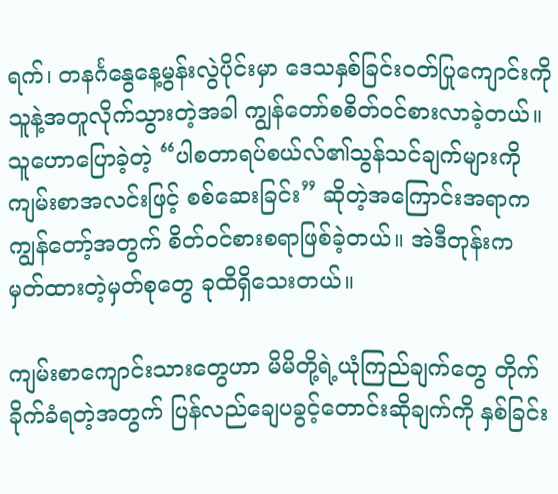ရက်၊ တနင်္ဂနွေနေ့မွန်းလွဲပိုင်းမှာ ဒေသနှစ်ခြင်းဝတ်ပြုကျောင်းကို သူနဲ့အတူလိုက်သွားတဲ့အခါ ကျွန်တော်စစိတ်ဝင်စားလာခဲ့တယ်။ သူဟောပြောခဲ့တဲ့ “ပါစတာရပ်စယ်လ်၏သွန်သင်ချက်များကို ကျမ်းစာအလင်းဖြင့် စစ်ဆေးခြင်း” ဆိုတဲ့အကြောင်းအရာက ကျွန်တော့်အတွက် စိတ်ဝင်စားစရာဖြစ်ခဲ့တယ်။ အဲဒီတုန်းက မှတ်ထားတဲ့မှတ်စုတွေ ခုထိရှိသေးတယ်။

ကျမ်းစာကျောင်းသားတွေဟာ မိမိတို့ရဲ့ယုံကြည်ချက်တွေ တိုက်ခိုက်ခံရတဲ့အတွက် ပြန်လည်ချေပခွင့်တောင်းဆိုချက်ကို နှစ်ခြင်း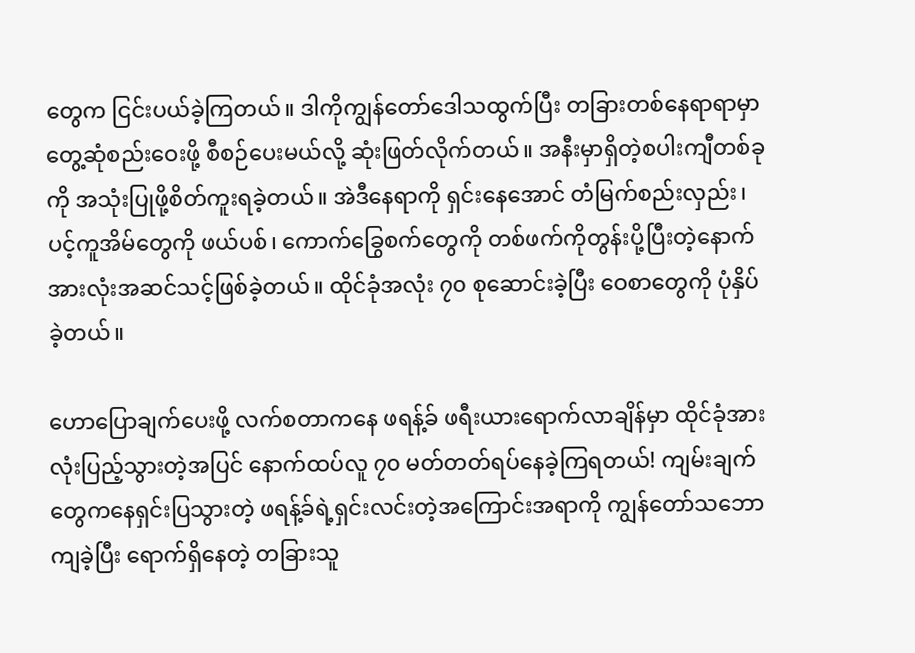တွေက ငြင်းပယ်ခဲ့ကြတယ်။ ဒါကိုကျွန်တော်ဒေါသထွက်ပြီး တခြားတစ်နေရာရာမှာ တွေ့ဆုံစည်းဝေးဖို့ စီစဉ်ပေးမယ်လို့ ဆုံးဖြတ်လိုက်တယ်။ အနီးမှာရှိတဲ့စပါးကျီတစ်ခုကို အသုံးပြုဖို့စိတ်ကူးရခဲ့တယ်။ အဲဒီနေရာကို ရှင်းနေအောင် တံမြက်စည်းလှည်း၊ ပင့်ကူအိမ်တွေကို ဖယ်ပစ်၊ ကောက်ခြွေစက်တွေကို တစ်ဖက်ကိုတွန်းပို့ပြီးတဲ့နောက် အားလုံးအဆင်သင့်ဖြစ်ခဲ့တယ်။ ထိုင်ခုံအလုံး ၇၀ စုဆောင်းခဲ့ပြီး ဝေစာတွေကို ပုံနှိပ်ခဲ့တယ်။

ဟောပြောချက်ပေးဖို့ လက်စတာကနေ ဖရန့်ခ် ဖရီးယားရောက်လာချိန်မှာ ထိုင်ခုံအားလုံးပြည့်သွားတဲ့အပြင် နောက်ထပ်လူ ၇၀ မတ်တတ်ရပ်နေခဲ့ကြရတယ်! ကျမ်းချက်တွေကနေရှင်းပြသွားတဲ့ ဖရန့်ခ်ရဲ့ရှင်းလင်းတဲ့အကြောင်းအရာကို ကျွန်တော်သဘောကျခဲ့ပြီး ရောက်ရှိနေတဲ့ တခြားသူ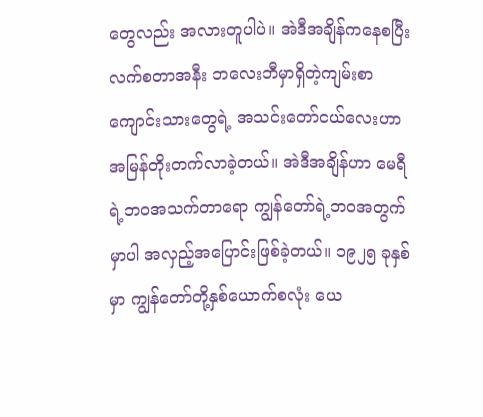တွေလည်း အလားတူပါပဲ။ အဲဒီအချိန်ကနေစပြီး လက်စတာအနီး ဘလေးဘီမှာရှိတဲ့ကျမ်းစာကျောင်းသားတွေရဲ့ အသင်းတော်ငယ်လေးဟာ အမြန်တိုးတက်လာခဲ့တယ်။ အဲဒီအချိန်ဟာ မေရီရဲ့ဘဝအသက်တာရော ကျွန်တော်ရဲ့ဘဝအတွက်မှာပါ အလှည့်အပြောင်းဖြစ်ခဲ့တယ်။ ၁၉၂၅ ခုနှစ်မှာ ကျွန်တော်တို့နှစ်ယောက်စလုံး ယေ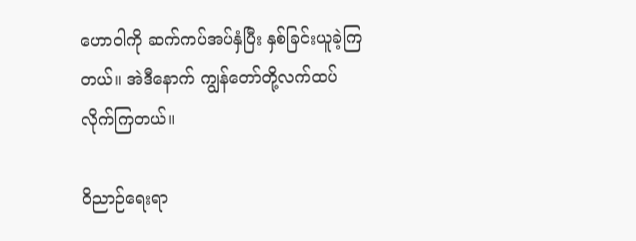ဟောဝါကို ဆက်ကပ်အပ်နှံပြီး နှစ်ခြင်းယူခဲ့ကြတယ်။ အဲဒီနောက် ကျွန်တော်တို့လက်ထပ်လိုက်ကြတယ်။

ဝိညာဉ်ရေးရာ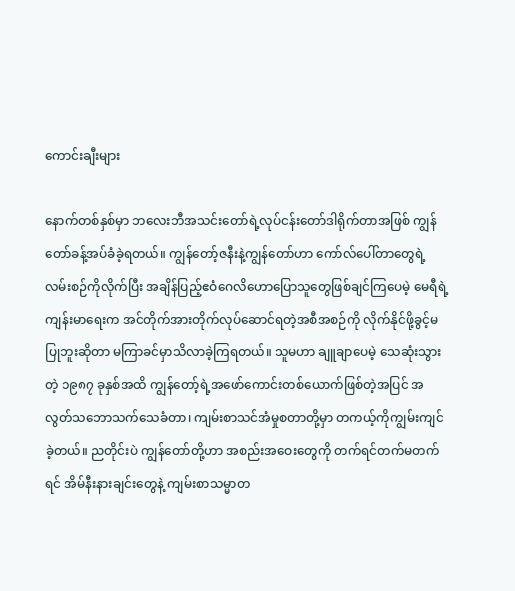ကောင်းချီးများ

နောက်တစ်နှစ်မှာ ဘလေးဘီအသင်းတော်ရဲ့လုပ်ငန်းတော်ဒါရိုက်တာအဖြစ် ကျွန်တော်ခန့်အပ်ခံခဲ့ရတယ်။ ကျွန်တော့်ဇနီးနဲ့ကျွန်တော်ဟာ ကော်လ်ပေါ်တာတွေရဲ့လမ်းစဉ်ကိုလိုက်ပြီး အချိန်ပြည့်ဧဝံဂေလိဟောပြောသူတွေဖြစ်ချင်ကြပေမဲ့ မေရီရဲ့ကျန်းမာရေးက အင်တိုက်အားတိုက်လုပ်ဆောင်ရတဲ့အစီအစဉ်ကို လိုက်နိုင်ဖို့ခွင့်မပြုဘူးဆိုတာ မကြာခင်မှာသိလာခဲ့ကြရတယ်။ သူမဟာ ချူချာပေမဲ့ သေဆုံးသွားတဲ့ ၁၉၈၇ ခုနှစ်အထိ ကျွန်တော့်ရဲ့အဖော်ကောင်းတစ်ယောက်ဖြစ်တဲ့အပြင် အလွတ်သဘောသက်သေခံတာ၊ ကျမ်းစာသင်အံမှုစတာတို့မှာ တကယ့်ကိုကျွမ်းကျင်ခဲ့တယ်။ ညတိုင်းပဲ ကျွန်တော်တို့ဟာ အစည်းအဝေးတွေကို တက်ရင်တက်မတက်ရင် အိမ်နီးနားချင်းတွေနဲ့ ကျမ်းစာသမ္မာတ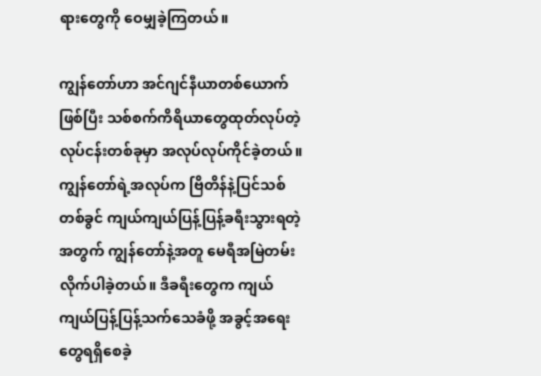ရားတွေကို ဝေမျှခဲ့ကြတယ်။

ကျွန်တော်ဟာ အင်ဂျင်နီယာတစ်ယောက်ဖြစ်ပြီး သစ်စက်ကိရိယာတွေထုတ်လုပ်တဲ့လုပ်ငန်းတစ်ခုမှာ အလုပ်လုပ်ကိုင်ခဲ့တယ်။ ကျွန်တော်ရဲ့အလုပ်က ဗြိတိန်နဲ့ပြင်သစ်တစ်ခွင် ကျယ်ကျယ်ပြန့်ပြန့်ခရီးသွားရတဲ့အတွက် ကျွန်တော်နဲ့အတူ မေရီအမြဲတမ်းလိုက်ပါခဲ့တယ်။ ဒီခရီးတွေက ကျယ်ကျယ်ပြန့်ပြန့်သက်သေခံဖို့ အခွင့်အရေးတွေရရှိစေခဲ့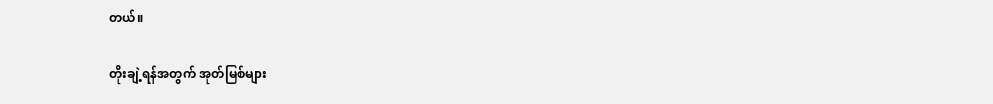တယ်။

တိုးချဲ့ရန်အတွက် အုတ်မြစ်များ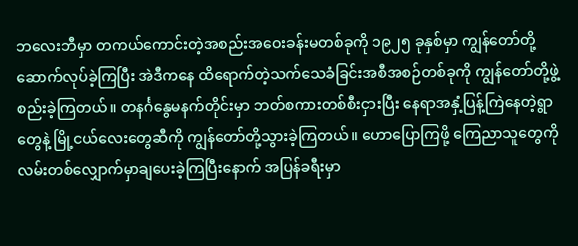ဘလေးဘီမှာ တကယ်ကောင်းတဲ့အစည်းအဝေးခန်းမတစ်ခုကို ၁၉၂၅ ခုနှစ်မှာ ကျွန်တော်တို့ဆောက်လုပ်ခဲ့ကြပြီး အဲဒီကနေ ထိရောက်တဲ့သက်သေခံခြင်းအစီအစဉ်တစ်ခုကို ကျွန်တော်တို့ဖွဲ့စည်းခဲ့ကြတယ်။ တနင်္ဂနွေမနက်တိုင်းမှာ ဘတ်စကားတစ်စီးငှားပြီး နေရာအနှံ့ပြန့်ကြဲနေတဲ့ရွာတွေနဲ့ မြို့ငယ်လေးတွေဆီကို ကျွန်တော်တို့သွားခဲ့ကြတယ်။ ဟောပြောကြဖို့ ကြေညာသူတွေကို လမ်းတစ်လျှောက်မှာချပေးခဲ့ကြပြီးနောက် အပြန်ခရီးမှာ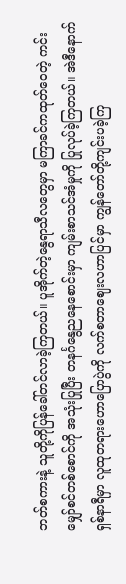ဘတ်စကားနဲ့ သူတို့ကိုပြန်ခေါ်တင်လာခဲ့ကြတယ်။ ပူအိုက်တဲ့နွေရာသီလတွေမှာ မကြာခင်ကထုတ်ဝေတဲ့ ကင်းမျှော်စင်တစ်စောင်ကို အသုံးပြုပြီး တနင်္ဂနွေညနေစောင်းမှာ ကျမ်းစာသင်အံမှုကို ပြုလုပ်ခဲ့ကြတယ်။ အဲဒီနောက် ရှစ်နာရီမှာ လူထုတရားဟောပြောပွဲကို လက်စတာဈေးလဟာပြင်မှာ ကျွန်တော်တို့ကျင်းပခဲ့ကြ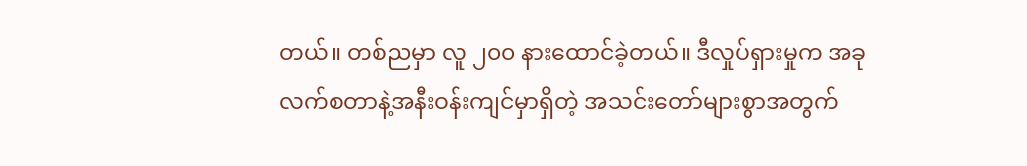တယ်။ တစ်ညမှာ လူ ၂၀၀ နားထောင်ခဲ့တယ်။ ဒီလှုပ်ရှားမှုက အခု လက်စတာနဲ့အနီးဝန်းကျင်မှာရှိတဲ့ အသင်းတော်များစွာအတွက်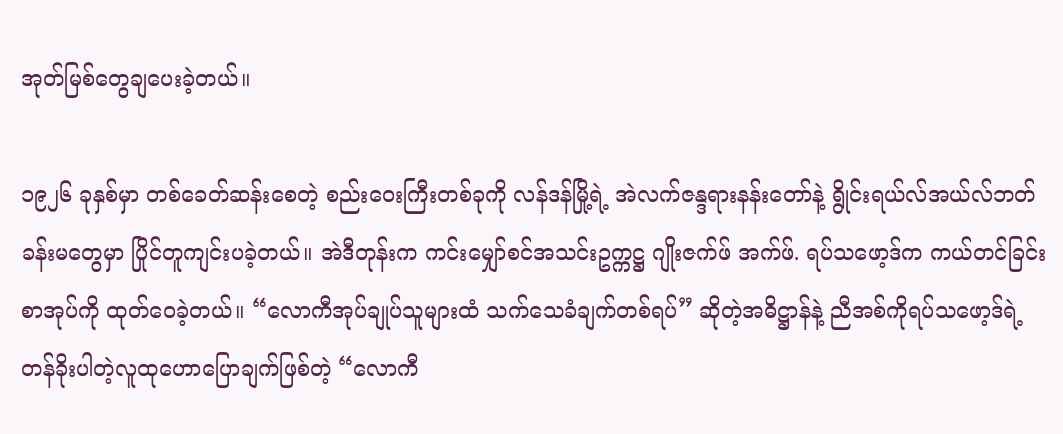အုတ်မြစ်တွေချပေးခဲ့တယ်။

၁၉၂၆ ခုနှစ်မှာ တစ်ခေတ်ဆန်းစေတဲ့ စည်းဝေးကြီးတစ်ခုကို လန်ဒန်မြို့ရဲ့ အဲလက်ဇန္ဒရားနန်းတော်နဲ့ ရွိုင်းရယ်လ်အယ်လ်ဘတ်ခန်းမတွေမှာ ပြိုင်တူကျင်းပခဲ့တယ်။ အဲဒီတုန်းက ကင်းမျှော်စင်အသင်းဥက္ကဋ္ဌ ဂျိုးဇက်ဖ် အက်ဖ်. ရပ်သဖော့ဒ်က ကယ်တင်ခြင်းစာအုပ်ကို ထုတ်ဝေခဲ့တယ်။ “လောကီအုပ်ချုပ်သူများထံ သက်သေခံချက်တစ်ရပ်” ဆိုတဲ့အဓိဋ္ဌာန်နဲ့ ညီအစ်ကိုရပ်သဖော့ဒ်ရဲ့ တန်ခိုးပါတဲ့လူထုဟောပြောချက်ဖြစ်တဲ့ “လောကီ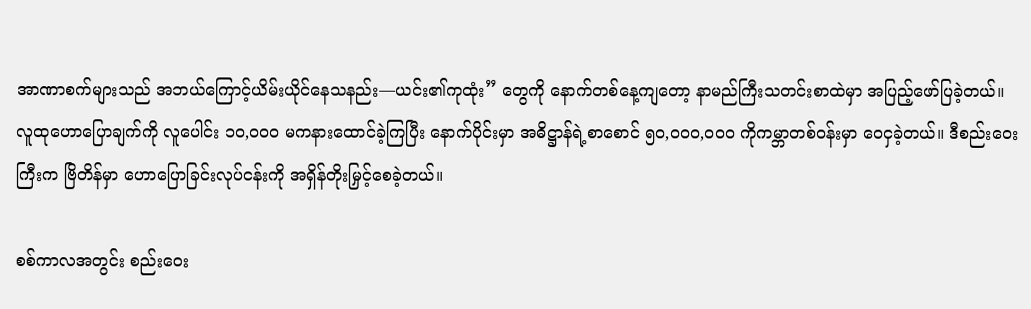အာဏာစက်များသည် အဘယ်ကြောင့်ယိမ်းယိုင်နေသနည်း—ယင်း၏ကုထုံး” တွေကို နောက်တစ်နေ့ကျတော့ နာမည်ကြီးသတင်းစာထဲမှာ အပြည့်ဖော်ပြခဲ့တယ်။ လူထုဟောပြောချက်ကို လူပေါင်း ၁၀,၀၀၀ မကနားထောင်ခဲ့ကြပြီး နောက်ပိုင်းမှာ အဓိဋ္ဌာန်ရဲ့စာစောင် ၅၀,၀၀၀,၀၀၀ ကိုကမ္ဘာတစ်ဝန်းမှာ ဝေငှခဲ့တယ်။ ဒီစည်းဝေးကြီးက ဗြိတိန်မှာ ဟောပြောခြင်းလုပ်ငန်းကို အရှိန်တိုးမြှင့်စေခဲ့တယ်။

စစ်ကာလအတွင်း စည်းဝေး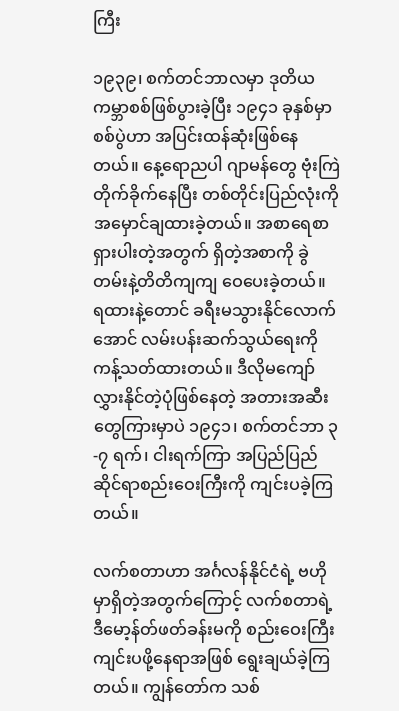ကြီး

၁၉၃၉၊ စက်တင်ဘာလမှာ ဒုတိယကမ္ဘာစစ်ဖြစ်ပွားခဲ့ပြီး ၁၉၄၁ ခုနှစ်မှာ စစ်ပွဲဟာ အပြင်းထန်ဆုံးဖြစ်နေတယ်။ နေ့ရောညပါ ဂျာမန်တွေ ဗုံးကြဲတိုက်ခိုက်နေပြီး တစ်တိုင်းပြည်လုံးကို အမှောင်ချထားခဲ့တယ်။ အစာရေစာရှားပါးတဲ့အတွက် ရှိတဲ့အစာကို ခွဲတမ်းနဲ့တိတိကျကျ ဝေပေးခဲ့တယ်။ ရထားနဲ့တောင် ခရီးမသွားနိုင်လောက်အောင် လမ်းပန်းဆက်သွယ်ရေးကို ကန့်သတ်ထားတယ်။ ဒီလိုမကျော်လွှားနိုင်တဲ့ပုံဖြစ်နေတဲ့ အတားအဆီးတွေကြားမှာပဲ ၁၉၄၁၊ စက်တင်ဘာ ၃-၇ ရက်၊ ငါးရက်ကြာ အပြည်ပြည်ဆိုင်ရာစည်းဝေးကြီးကို ကျင်းပခဲ့ကြတယ်။

လက်စတာဟာ အင်္ဂလန်နိုင်ငံရဲ့ ဗဟိုမှာရှိတဲ့အတွက်ကြောင့် လက်စတာရဲ့ဒီမော့န်တ်ဖတ်ခန်းမကို စည်းဝေးကြီးကျင်းပဖို့နေရာအဖြစ် ရွေးချယ်ခဲ့ကြတယ်။ ကျွန်တော်က သစ်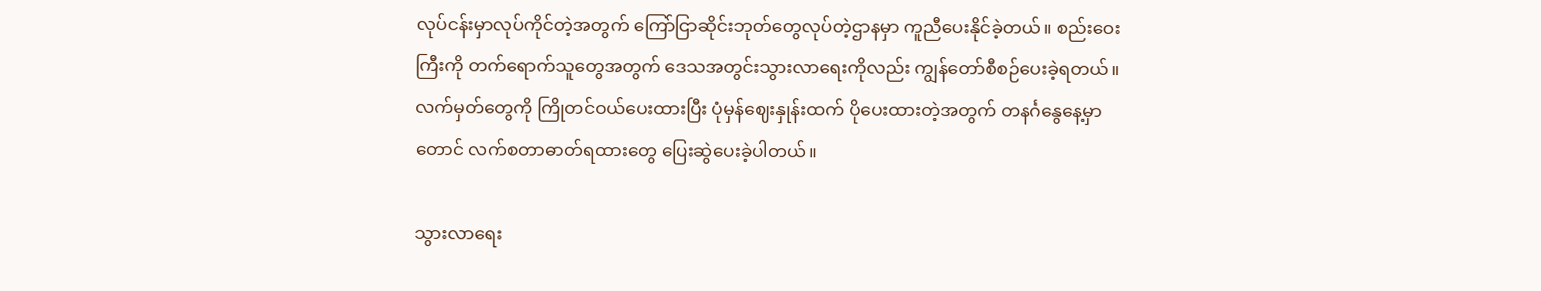လုပ်ငန်းမှာလုပ်ကိုင်တဲ့အတွက် ကြော်ငြာဆိုင်းဘုတ်တွေလုပ်တဲ့ဌာနမှာ ကူညီပေးနိုင်ခဲ့တယ်။ စည်းဝေးကြီးကို တက်ရောက်သူတွေအတွက် ဒေသအတွင်းသွားလာရေးကိုလည်း ကျွန်တော်စီစဉ်ပေးခဲ့ရတယ်။ လက်မှတ်တွေကို ကြိုတင်ဝယ်ပေးထားပြီး ပုံမှန်ဈေးနှုန်းထက် ပိုပေးထားတဲ့အတွက် တနင်္ဂနွေနေ့မှာတောင် လက်စတာဓာတ်ရထားတွေ ပြေးဆွဲပေးခဲ့ပါတယ်။

သွားလာရေး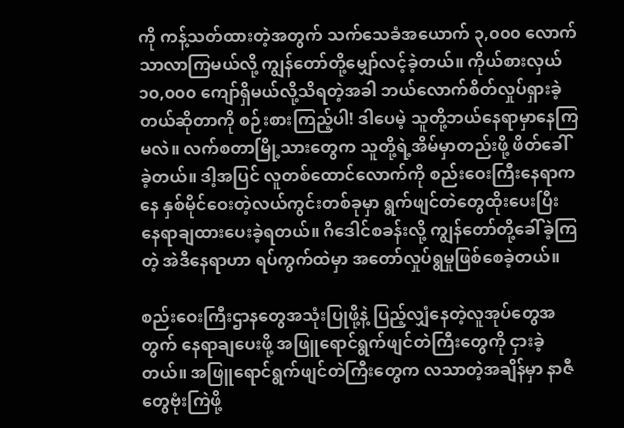ကို ကန့်သတ်ထားတဲ့အတွက် သက်သေခံအယောက် ၃,၀၀၀ လောက်သာလာကြမယ်လို့ ကျွန်တော်တို့မျှော်လင့်ခဲ့တယ်။ ကိုယ်စားလှယ် ၁၀,၀၀၀ ကျော်ရှိမယ်လို့သိရတဲ့အခါ ဘယ်လောက်စိတ်လှုပ်ရှားခဲ့တယ်ဆိုတာကို စဉ်းစားကြည့်ပါ! ဒါပေမဲ့ သူတို့ဘယ်နေရာမှာနေကြမလဲ။ လက်စတာမြို့သားတွေက သူတို့ရဲ့အိမ်မှာတည်းဖို့ ဖိတ်ခေါ်ခဲ့တယ်။ ဒါ့အပြင် လူတစ်ထောင်လောက်ကို စည်းဝေးကြီးနေရာကနေ နှစ်မိုင်ဝေးတဲ့လယ်ကွင်းတစ်ခုမှာ ရွက်ဖျင်တဲတွေထိုးပေးပြီး နေရာချထားပေးခဲ့ရတယ်။ ဂိဒေါင်စခန်းလို့ ကျွန်တော်တို့ခေါ်ခဲ့ကြတဲ့ အဲဒီနေရာဟာ ရပ်ကွက်ထဲမှာ အတော်လှုပ်ရွမှုဖြစ်စေခဲ့တယ်။

စည်းဝေးကြီးဌာနတွေအသုံးပြုဖို့နဲ့ ပြည့်လျှံနေတဲ့လူအုပ်တွေအတွက် နေရာချပေးဖို့ အဖြူရောင်ရွက်ဖျင်တဲကြီးတွေကို ငှားခဲ့တယ်။ အဖြူရောင်ရွက်ဖျင်တဲကြီးတွေက လသာတဲ့အချိန်မှာ နာဇီတွေဗုံးကြဲဖို့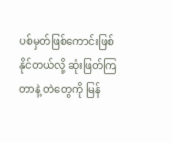ပစ်မှတ်ဖြစ်ကောင်းဖြစ်နိုင်တယ်လို့ ဆုံးဖြတ်ကြတာနဲ့ တဲတွေကို မြန်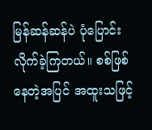မြန်ဆန်ဆန်ပဲ ပုံပြောင်းလိုက်ခဲ့ကြတယ်။ စစ်ဖြစ်နေတဲ့အပြင် အထူးသဖြင့်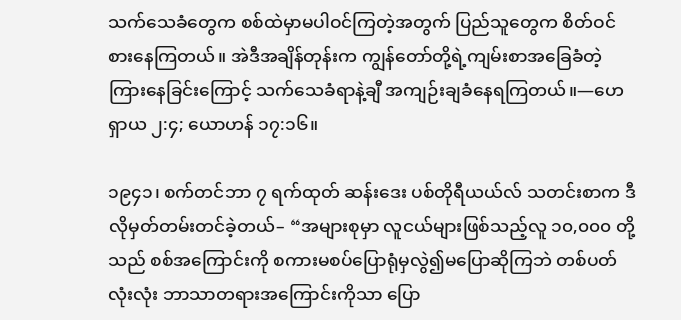သက်သေခံတွေက စစ်ထဲမှာမပါဝင်ကြတဲ့အတွက် ပြည်သူတွေက စိတ်ဝင်စားနေကြတယ်။ အဲဒီအချိန်တုန်းက ကျွန်တော်တို့ရဲ့ကျမ်းစာအခြေခံတဲ့ ကြားနေခြင်းကြောင့် သက်သေခံရာနဲ့ချီ အကျဉ်းချခံနေရကြတယ်။—ဟေရှာယ ၂:၄; ယောဟန် ၁၇:၁၆။

၁၉၄၁၊ စက်တင်ဘာ ၇ ရက်ထုတ် ဆန်းဒေး ပစ်တိုရီယယ်လ် သတင်းစာက ဒီလိုမှတ်တမ်းတင်ခဲ့တယ်– “အများစုမှာ လူငယ်များဖြစ်သည့်လူ ၁၀,၀၀၀ တို့သည် စစ်အကြောင်းကို စကားမစပ်ပြောရုံမှလွဲ၍မပြောဆိုကြဘဲ တစ်ပတ်လုံးလုံး ဘာသာတရားအကြောင်းကိုသာ ပြော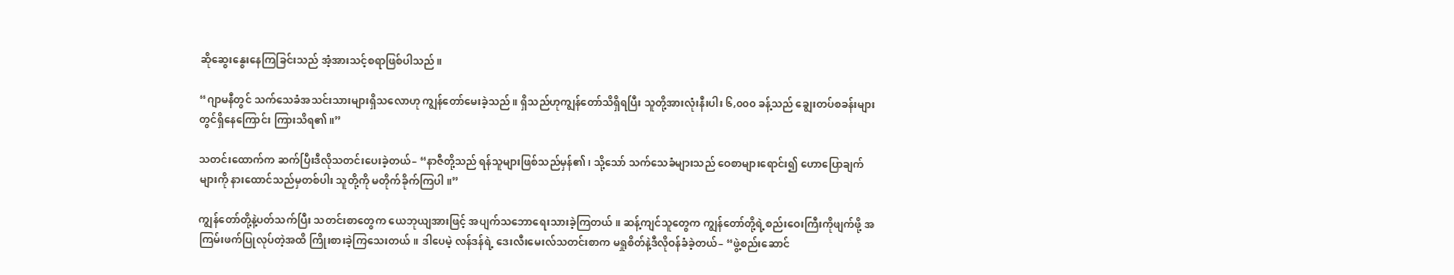ဆိုဆွေးနွေးနေကြခြင်းသည် အံ့အားသင့်စရာဖြစ်ပါသည်။

“ဂျာမနီတွင် သက်သေခံအသင်းသားများရှိသလောဟု ကျွန်တော်မေးခဲ့သည်။ ရှိသည်ဟုကျွန်တော်သိရှိရပြီး သူတို့အားလုံးနီးပါး ၆,၀၀၀ ခန့်သည် ချွေးတပ်စခန်းများတွင်ရှိနေကြောင်း ကြားသိရ၏။”

သတင်းထောက်က ဆက်ပြီးဒီလိုသတင်းပေးခဲ့တယ်– “နာဇီတို့သည် ရန်သူများဖြစ်သည်မှန်၏၊ သို့သော် သက်သေခံများသည် ဝေစာများရောင်း၍ ဟောပြောချက်များကို နားထောင်သည်မှတစ်ပါး သူတို့ကို မတိုက်ခိုက်ကြပါ။”

ကျွန်တော်တို့နဲ့ပတ်သက်ပြီး သတင်းစာတွေက ယေဘုယျအားဖြင့် အပျက်သဘောရေးသားခဲ့ကြတယ်။ ဆန့်ကျင်သူတွေက ကျွန်တော်တို့ရဲ့စည်းဝေးကြီးကိုဖျက်ဖို့ အကြမ်းဖက်ပြုလုပ်တဲ့အထိ ကြိုးစားခဲ့ကြသေးတယ်။ ဒါပေမဲ့ လန်ဒန်ရဲ့ ဒေးလီးမေးလ်သတင်းစာက မရှုစိတ်နဲ့ဒီလိုဝန်ခံခဲ့တယ်– “ဖွဲ့စည်းဆောင်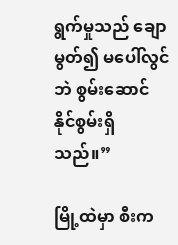ရွက်မှုသည် ချောမွတ်၍ မပေါ်လွင်ဘဲ စွမ်းဆောင်နိုင်စွမ်းရှိသည်။”

မြို့ထဲမှာ စီးက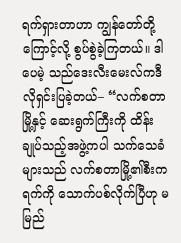ရက်ရှားတာဟာ ကျွန်တော်တို့ကြောင့်လို့ စွပ်စွဲခဲ့ကြတယ်။ ဒါပေမဲ့ သည်ဒေးလီးမေးလ်ကဒီလိုရှင်းပြခဲ့တယ်– “လက်စတာမြို့နှင့် ဆေးရွက်ကြီးကို ထိန်းချုပ်သည့်အဖွဲ့ကပါ သက်သေခံများသည် လက်စတာမြို့၏စီးကရက်ကို သောက်ပစ်လိုက်ပြီဟု မမြည်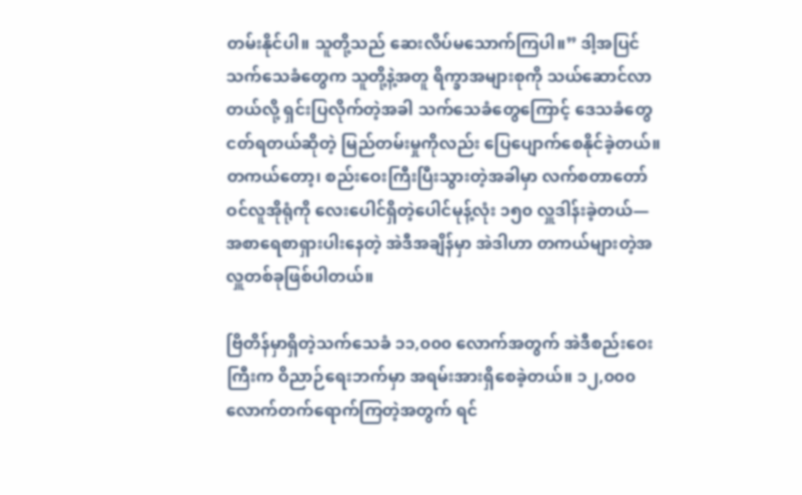တမ်းနိုင်ပါ။ သူတို့သည် ဆေးလိပ်မသောက်ကြပါ။” ဒါ့အပြင် သက်သေခံတွေက သူတို့နဲ့အတူ ရိက္ခာအများစုကို သယ်ဆောင်လာတယ်လို့ ရှင်းပြလိုက်တဲ့အခါ သက်သေခံတွေကြောင့် ဒေသခံတွေငတ်ရတယ်ဆိုတဲ့ မြည်တမ်းမှုကိုလည်း ပြေပျောက်စေနိုင်ခဲ့တယ်။ တကယ်တော့၊ စည်းဝေးကြီးပြီးသွားတဲ့အခါမှာ လက်စတာတော်ဝင်လူအိုရုံကို လေးပေါင်ရှိတဲ့ပေါင်မုန့်လုံး ၁၅၀ လှူဒါန်းခဲ့တယ်—အစာရေစာရှားပါးနေတဲ့ အဲဒီအချိန်မှာ အဲဒါဟာ တကယ်များတဲ့အလှူတစ်ခုဖြစ်ပါတယ်။

ဗြိတိန်မှာရှိတဲ့သက်သေခံ ၁၁,၀၀၀ လောက်အတွက် အဲဒီစည်းဝေးကြီးက ဝိညာဉ်ရေးဘက်မှာ အရမ်းအားရှိစေခဲ့တယ်။ ၁၂,၀၀၀ လောက်တက်ရောက်ကြတဲ့အတွက် ရင်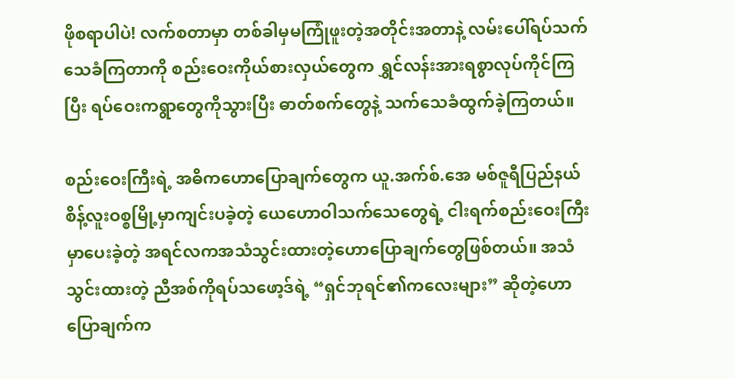ဖိုစရာပါပဲ! လက်စတာမှာ တစ်ခါမှမကြုံဖူးတဲ့အတိုင်းအတာနဲ့ လမ်းပေါ်ရပ်သက်သေခံကြတာကို စည်းဝေးကိုယ်စားလှယ်တွေက ရွှင်လန်းအားရစွာလုပ်ကိုင်ကြပြီး ရပ်ဝေးကရွာတွေကိုသွားပြီး ဓာတ်စက်တွေနဲ့ သက်သေခံထွက်ခဲ့ကြတယ်။

စည်းဝေးကြီးရဲ့ အဓိကဟောပြောချက်တွေက ယူ.အက်စ်.အေ မစ်ဇူရီပြည်နယ် စိန့်လူးဝစ္စမြို့မှာကျင်းပခဲ့တဲ့ ယေဟောဝါသက်သေတွေရဲ့ ငါးရက်စည်းဝေးကြီးမှာပေးခဲ့တဲ့ အရင်လကအသံသွင်းထားတဲ့ဟောပြောချက်တွေဖြစ်တယ်။ အသံသွင်းထားတဲ့ ညီအစ်ကိုရပ်သဖော့ဒ်ရဲ့ “ရှင်ဘုရင်၏ကလေးများ” ဆိုတဲ့ဟောပြောချက်က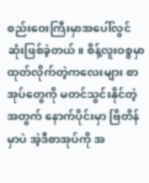စည်းဝေးကြီးမှာအပေါ်လွင်ဆုံးဖြစ်ခဲ့တယ်။ စိန့်လူးဝစ္စမှာ ထုတ်လိုက်တဲ့ကလေးများ စာအုပ်တွေကို မတင်သွင်းနိုင်တဲ့အတွက် နောက်ပိုင်းမှာ ဗြိတိန်မှာပဲ အဲ့ဒီစာအုပ်ကို အ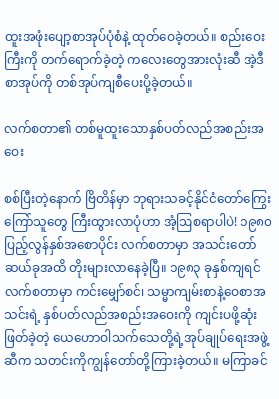ထူးအဖုံးပျော့စာအုပ်ပုံစံနဲ့ ထုတ်ဝေခဲ့တယ်။ စည်းဝေးကြီးကို တက်ရောက်ခဲ့တဲ့ ကလေးတွေအားလုံးဆီ အဲ့ဒီစာအုပ်ကို တစ်အုပ်ကျစီပေးပို့ခဲ့တယ်။

လက်စတာ၏ တစ်မူထူးသောနှစ်ပတ်လည်အစည်းအဝေး

စစ်ပြီးတဲ့နောက် ဗြိတိန်မှာ ဘုရားသခင့်နိုင်ငံတော်ကြွေးကြော်သူတွေ ကြီးထွားလာပုံဟာ အံ့ဩစရာပါပဲ! ၁၉၈၀ ပြည့်လွန်နှစ်အစောပိုင်း လက်စတာမှာ အသင်းတော်ဆယ်ခုအထိ တိုးများလာနေခဲ့ပြီ။ ၁၉၈၃ ခုနှစ်ကျရင် လက်စတာမှာ ကင်းမျှော်စင်၊ သမ္မာကျမ်းစာနဲ့ဝေစာအသင်းရဲ့ နှစ်ပတ်လည်အစည်းအဝေးကို ကျင်းပဖို့ဆုံးဖြတ်ခဲ့တဲ့ ယေဟောဝါသက်သေတို့ရဲ့အုပ်ချုပ်ရေးအဖွဲ့ဆီက သတင်းကိုကျွန်တော်တို့ကြားခဲ့တယ်။ မကြာခင်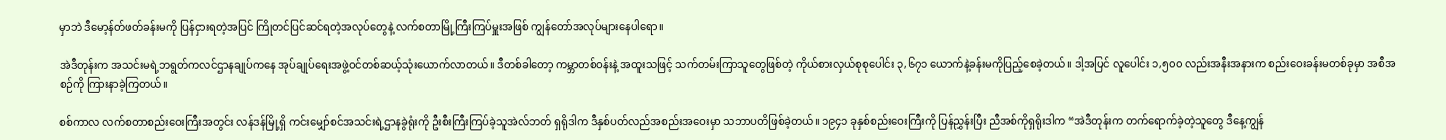မှာဘဲ ဒီမော့န်တ်ဖတ်ခန်းမကို ပြန်ငှားရတဲ့အပြင် ကြိုတင်ပြင်ဆင်ရတဲ့အလုပ်တွေနဲ့ လက်စတာမြို့ကြီးကြပ်မှူးအဖြစ် ကျွန်တော်အလုပ်များနေပါရော။

အဲဒီတုန်းက အသင်းမရဲ့ဘရွတ်ကလင်ဌာနချုပ်ကနေ အုပ်ချုပ်ရေးအဖွဲ့ဝင်တစ်ဆယ့်သုံးယောက်လာတယ်။ ဒီတစ်ခါတော့ ကမ္ဘာတစ်ဝန်းနဲ့ အထူးသဖြင့် သက်တမ်းကြာသူတွေဖြစ်တဲ့ ကိုယ်စားလှယ်စုစုပေါင်း ၃,၆၇၁ ယောက်နဲ့ခန်းမကိုပြည့်စေခဲ့တယ်။ ဒါ့အပြင် လူပေါင်း ၁,၅၀၀ လည်းအနီးအနားက စည်းဝေးခန်းမတစ်ခုမှာ အစီအစဉ်ကို ကြားနာခဲ့ကြတယ်။

စစ်ကာလ လက်စတာစည်းဝေးကြီးအတွင်း လန်ဒန်မြို့ရှိ ကင်းမျှော်စင်အသင်းရဲ့ဌာနခွဲရုံးကို ဦးစီးကြီးကြပ်ခဲ့သူအဲလ်ဘတ် ရှရိုဒါက ဒီနှစ်ပတ်လည်အစည်းအဝေးမှာ သဘာပတိဖြစ်ခဲ့တယ်။ ၁၉၄၁ ခုနှစ်စည်းဝေးကြီးကို ပြန်ညွှန်းပြီး ညီအစ်ကိုရှရိုးဒါက “အဲဒီတုန်းက တက်ရောက်ခဲ့တဲ့သူတွေ ဒီနေ့ကျွန်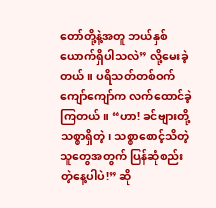တော်တို့နဲ့အတူ ဘယ်နှစ်ယောက်ရှိပါသလဲ” လို့မေးခဲ့တယ်။ ပရိသတ်တစ်ဝက်ကျော်ကျော်က လက်ထောင်ခဲ့ကြတယ်။ “ဟာ! ခင်ဗျားတို့ သစ္စာရှိတဲ့၊ သစ္စာစောင့်သိတဲ့သူတွေအတွက် ပြန်ဆုံစည်းတဲ့နေ့ပါပဲ!” ဆို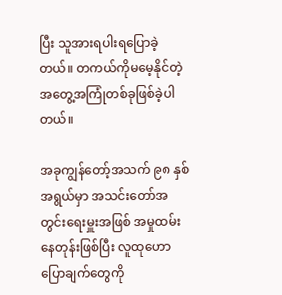ပြီး သူအားရပါးရပြောခဲ့တယ်။ တကယ်ကိုမမေ့နိုင်တဲ့အတွေ့အကြုံတစ်ခုဖြစ်ခဲ့ပါတယ်။

အခုကျွန်တော့်အသက် ၉၈ နှစ်အရွယ်မှာ အသင်းတော်အတွင်းရေးမှူးအဖြစ် အမှုထမ်းနေတုန်းဖြစ်ပြီး လူထုဟောပြောချက်တွေကို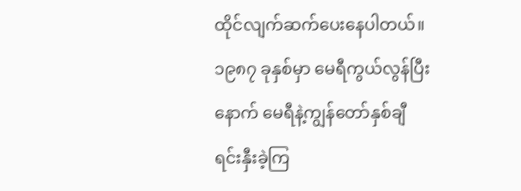ထိုင်လျက်ဆက်ပေးနေပါတယ်။ ၁၉၈၇ ခုနှစ်မှာ မေရီကွယ်လွန်ပြီးနောက် မေရီနဲ့ကျွန်တော်နှစ်ချီ ရင်းနှီးခဲ့ကြ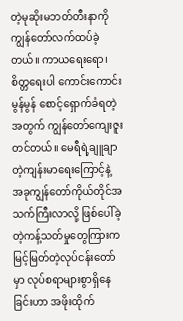တဲ့မုဆိုးမဘတ်တီးနာကို ကျွန်တော်လက်ထပ်ခဲ့တယ်။ ကာယရေးရော၊ စိတ္တရေးပါ ကောင်းကောင်းမွန်မွန် စောင့်ရှောက်ခံရတဲ့အတွက် ကျွန်တော်ကျေးဇူးတင်တယ်။ မေရီရဲ့ချူချာတဲ့ကျန်းမာရေးကြောင့်နဲ့ အခုကျွန်တော်ကိုယ်တိုင်အသက်ကြီးလာလို့ ဖြစ်ပေါ်ခဲ့တဲ့ကန့်သတ်မှုတွေကြားက မြင့်မြတ်တဲ့လုပ်ငန်းတော်မှာ လုပ်စရာများစွာရှိနေခြင်းဟာ အဖိုးထိုက်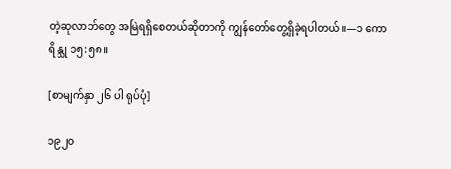တဲ့ဆုလာဘ်တွေ အမြဲရရှိစေတယ်ဆိုတာကို ကျွန်တော်တွေ့ရှိခဲ့ရပါတယ်။—၁ ကောရိန္သု ၁၅:၅၈။

[စာမျက်နှာ ၂၆ ပါ ရုပ်ပုံ]

၁၉၂၀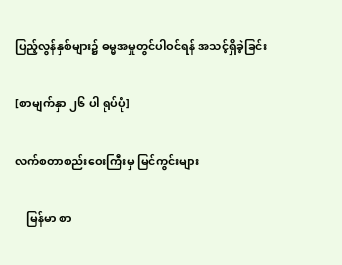ပြည့်လွန်နှစ်များ၌ ဓမ္မအမှုတွင်ပါဝင်ရန် အသင့်ရှိခဲ့ခြင်း

[စာမျက်နှာ ၂၆ ပါ ရုပ်ပုံ]

လက်စတာစည်းဝေးကြီးမှ မြင်ကွင်းများ

    မြန်မာ စာ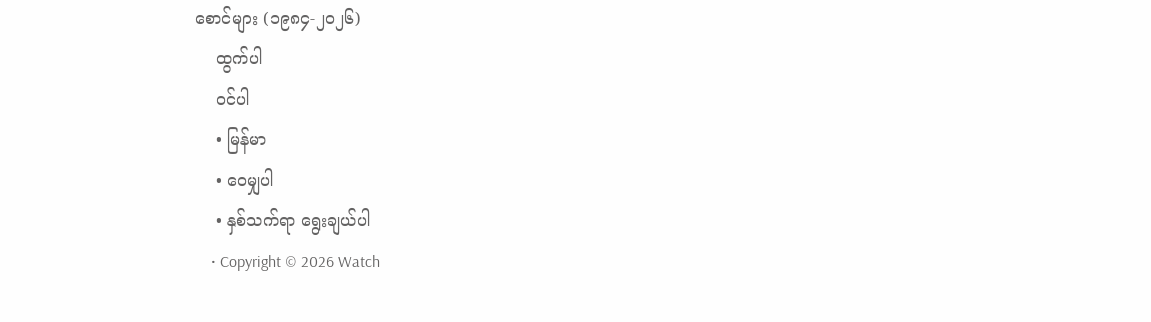စောင်များ (၁၉၈၄-၂၀၂၆)
    ထွက်ပါ
    ဝင်ပါ
    • မြန်မာ
    • ဝေမျှပါ
    • နှစ်သက်ရာ ရွေးချယ်ပါ
    • Copyright © 2026 Watch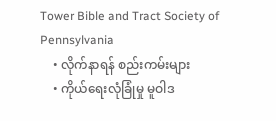Tower Bible and Tract Society of Pennsylvania
    • လိုက်နာရန် စည်းကမ်းများ
    • ကိုယ်ရေးလုံခြုံမှု မူဝါဒ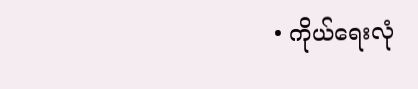• ကိုယ်ရေးလုံ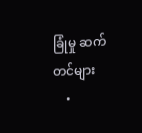ခြုံမှု ဆက်တင်များ
    •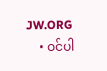JW.ORG
    • ဝင်ပါ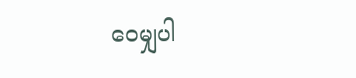ဝေမျှပါ